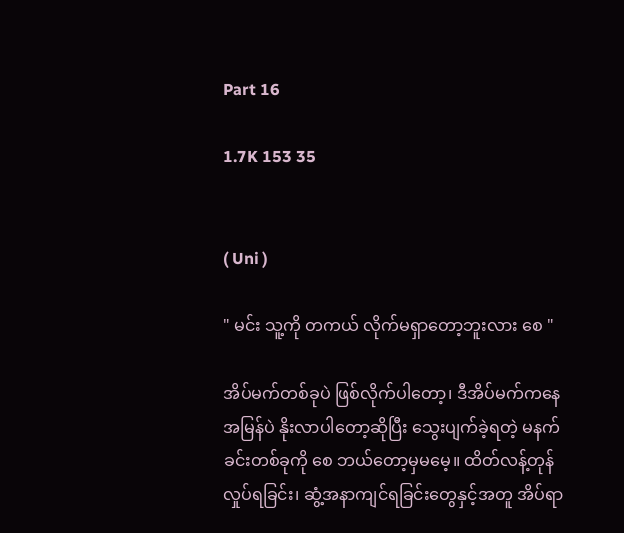Part 16

1.7K 153 35


( Uni )

" မင်း သူ့ကို တကယ် လိုက်မရှာတော့ဘူးလား စေ "

အိပ်မက်တစ်ခုပဲ ဖြစ်လိုက်ပါတော့၊ ဒီအိပ်မက်ကနေ အမြန်ပဲ နိုးလာပါတော့ဆိုပြီး သွေးပျက်ခဲ့ရတဲ့ မနက်ခင်းတစ်ခုကို စေ ဘယ်တော့မှမမေ့။ ထိတ်လန့်တုန်လှုပ်ရခြင်း၊ ဆွံ့အနာကျင်ရခြင်းတွေနှင့်အတူ အိပ်ရာ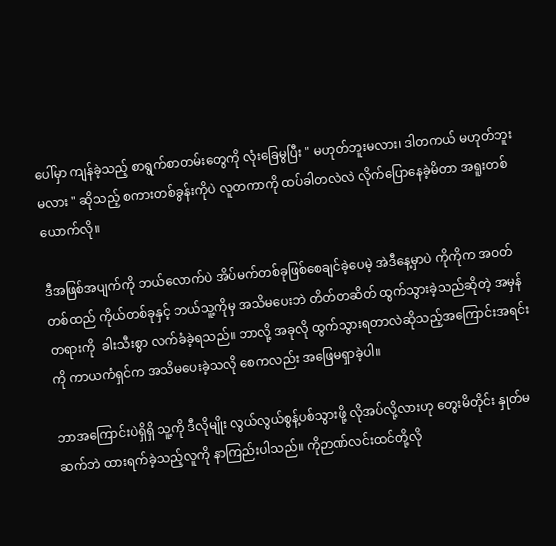ပေါ်မှာ ကျန်ခဲ့သည့် စာရွက်စာတမ်းတွေကို လုံးခြေမွပြီး " မဟုတ်ဘူးမလား၊ ဒါတကယ် မဟုတ်ဘူးမလား " ဆိုသည့် စကားတစ်ခွန်းကိုပဲ လူတကာကို ထပ်ခါတလဲလဲ လိုက်ပြောနေခဲ့မိတာ အရူးတစ်ယောက်လို။

ဒီအဖြစ်အပျက်ကို ဘယ်လောက်ပဲ အိပ်မက်တစ်ခုဖြစ်စေချင်ခဲ့ပေမဲ့ အဲဒီနေ့မှာပဲ ကိုကိုက အဝတ်တစ်ထည် ကိုယ်တစ်ခုနှင့် ဘယ်သူ့ကိုမှ အသိမပေးဘဲ တိတ်တဆိတ် ထွက်သွားခဲ့သည်ဆိုတဲ့ အမှန်တရားကို  ခါးသီးစွာ လက်ခံခဲ့ရသည်။ ဘာလို့ အခုလို ထွက်သွားရတာလဲဆိုသည့်အကြောင်းအရင်းကို ကာယကံရှင်က အသိမပေးခဲ့သလို စေကလည်း အဖြေမရှာခဲ့ပါ။

ဘာအကြောင်းပဲရှိရှိ သူ့ကို ဒီလိုမျိုး လွယ်လွယ်စွန့်ပစ်သွားဖို့ လိုအပ်လို့လားဟု တွေးမိတိုင်း နှုတ်မဆက်ဘဲ ထားရက်ခဲ့သည့်လူကို နာကြည်းပါသည်။ ကိုဉာဏ်လင်းထင်တို့လို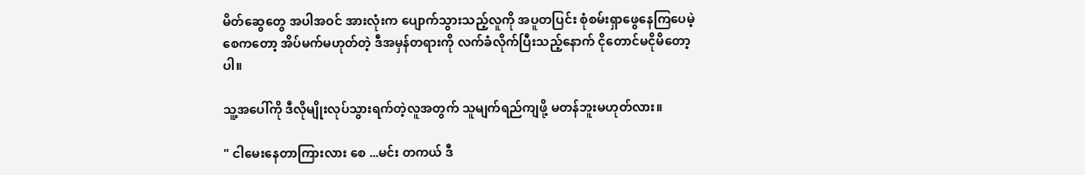မိတ်ဆွေတွေ အပါအဝင် အားလုံးက ပျောက်သွားသည့်လူကို အပူတပြင်း စုံစမ်းရှာဖွေနေကြပေမဲ့ စေကတော့ အိပ်မက်မဟုတ်တဲ့ ဒီအမှန်တရားကို လက်ခံလိုက်ပြီးသည့်နောက် ငိုတောင်မငိုမိတော့ပါ။

သူ့အပေါ်ကို ဒီလိုမျိုးလုပ်သွားရက်တဲ့လူအတွက် သူမျက်ရည်ကျဖို့ မတန်ဘူးမဟုတ်လား။

" ငါမေးနေတာကြားလား စေ ...မင်း တကယ် ဒီ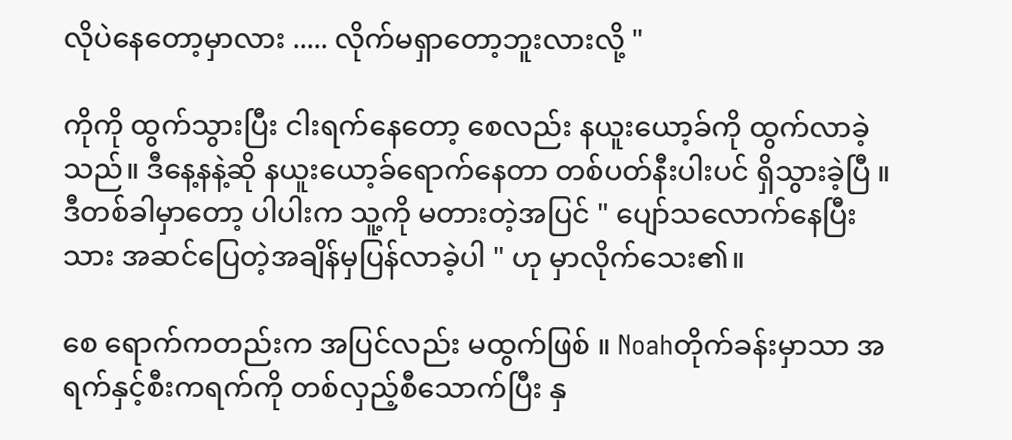လိုပဲနေတော့မှာလား ..... လိုက်မရှာတော့ဘူးလားလို့ "

ကိုကို ထွက်သွားပြီး ငါးရက်နေတော့ စေလည်း နယူးယော့ခ်ကို ထွက်လာခဲ့သည်။ ဒီနေ့နနဲ့ဆို နယူးယော့ခ်ရောက်နေတာ တစ်ပတ်နီးပါးပင် ရှိသွားခဲ့ပြီ ။  ဒီတစ်ခါမှာတော့ ပါပါးက သူ့ကို မတားတဲ့အပြင် " ပျော်သလောက်နေပြီး သား အဆင်ပြေတဲ့အချိန်မှပြန်လာခဲ့ပါ " ဟု မှာလိုက်သေး၏။

စေ ရောက်ကတည်းက အပြင်လည်း မထွက်ဖြစ် ။ Noahတိုက်ခန်းမှာသာ အရက်နှင့်စီးကရက်ကို တစ်လှည့်စီသောက်ပြီး နှ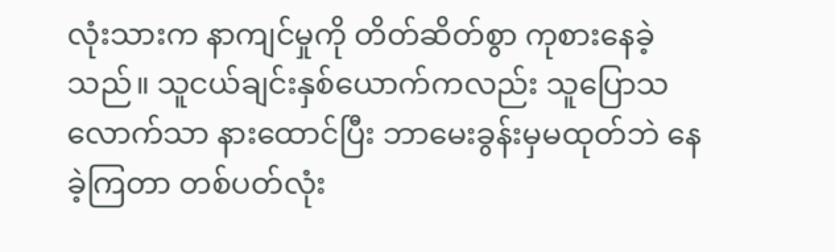လုံးသားက နာကျင်မှုကို တိတ်ဆိတ်စွာ ကုစားနေခဲ့သည်။ သူငယ်ချင်းနှစ်ယောက်ကလည်း သူပြောသလောက်သာ နားထောင်ပြီး ဘာမေးခွန်းမှမထုတ်ဘဲ နေခဲ့ကြတာ တစ်ပတ်လုံး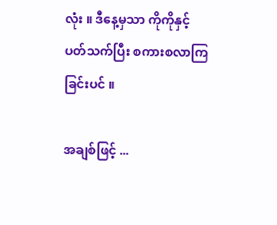လုံး ။ ဒီနေ့မှသာ ကိုကိုနှင့် ပတ်သက်ပြီး စကားစလာကြခြင်းပင် ။

အချစ်ဖြင့် ...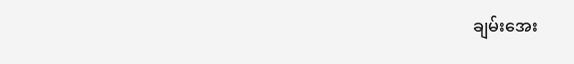ချမ်းအေး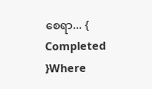စေရာ... { Completed }Where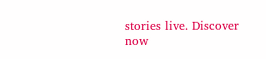stories live. Discover now